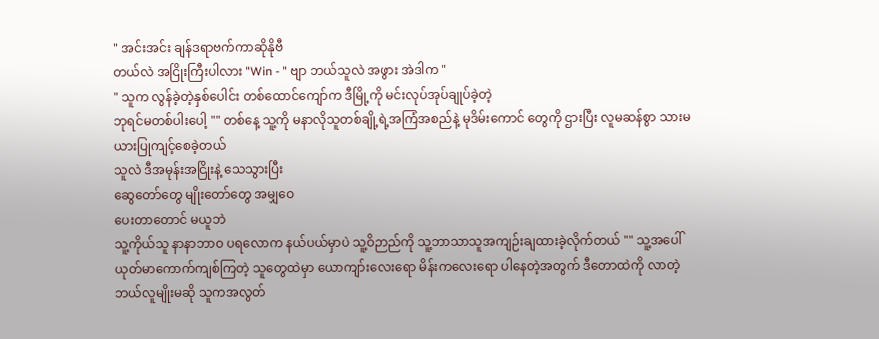" အင်းအင်း ချန်ဒရာဗက်ကာဆိုနိုဗီ
တယ်လဲ အငြိုးကြီးပါလား "Win - " ဗျာ ဘယ်သူလဲ အဖွား အဲဒါက "
" သူက လွန်ခဲ့တဲ့နှစ်ပေါင်း တစ်ထောင်ကျော်က ဒီမြို့ကို မင်းလုပ်အုပ်ချုပ်ခဲ့တဲ့
ဘုရင်မတစ်ပါးပေါ့ "" တစ်နေ့ သူ့ကို မနာလိုသူတစ်ချို့ရဲ့အကြံအစည်နဲ့ မုဒိမ်းကောင် တွေကို ဌားပြီး လူမဆန်စွာ သားမယားပြုကျင့်စေခဲ့တယ်
သူလဲ ဒီအမုန်းအငြိုးနဲ့ သေသွားပြီး
ဆွေတော်တွေ မျိုးတော်တွေ အမျှဝေ
ပေးတာတောင် မယူဘဲ
သူ့ကိုယ်သူ နာနာဘာဝ ပရလောက နယ်ပယ်မှာပဲ သူ့ဝိဉာည်ကို သူ့ဘာသာသူအကျဉ်းချထားခဲ့လိုက်တယ် "" သူ့အပေါ် ယုတ်မာကောက်ကျစ်ကြတဲ့ သူတွေထဲမှာ ယောကျာ်းလေးရော မိန်းကလေးရော ပါနေတဲ့အတွက် ဒီတောထဲကို လာတဲ့ ဘယ်လူမျိုးမဆို သူကအလွတ်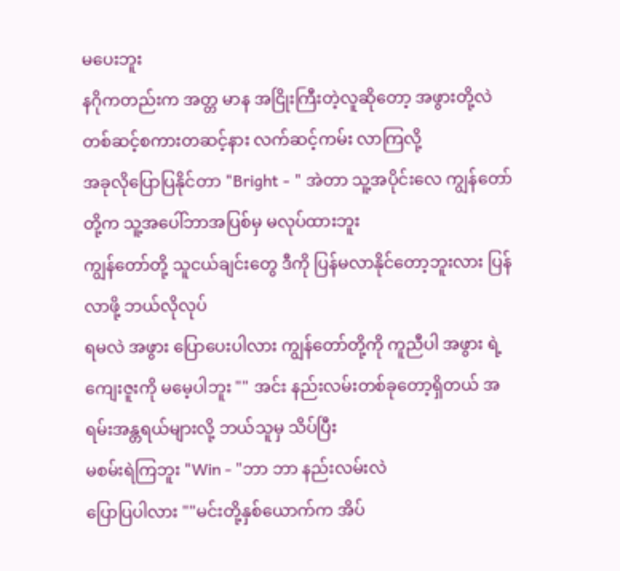မပေးဘူး
နဂိုကတည်းက အတ္တ မာန အငြိုးကြီးတဲ့လူဆိုတော့ အဖွားတို့လဲ တစ်ဆင့်စကားတဆင့်နား လက်ဆင့်ကမ်း လာကြလို့
အခုလိုပြောပြနိုင်တာ "Bright - " အဲတာ သူ့အပိုင်းလေ ကျွန်တော်တို့က သူ့အပေါ်ဘာအပြစ်မှ မလုပ်ထားဘူး
ကျွန်တော်တို့ သူငယ်ချင်းတွေ ဒီကို ပြန်မလာနိုင်တော့ဘူးလား ပြန်လာဖို့ ဘယ်လိုလုပ်
ရမလဲ အဖွား ပြောပေးပါလား ကျွန်တော်တို့ကို ကူညီပါ အဖွား ရဲ့ကျေးဇူးကို မမေ့ပါဘူး "" အင်း နည်းလမ်းတစ်ခုတော့ရှိတယ် အရမ်းအန္တရယ်များလို့ ဘယ်သူမှ သိပ်ပြီး
မစမ်းရဲကြဘူး "Win - "ဘာ ဘာ နည်းလမ်းလဲ
ပြောပြပါလား ""မင်းတို့နှစ်ယောက်က အိပ်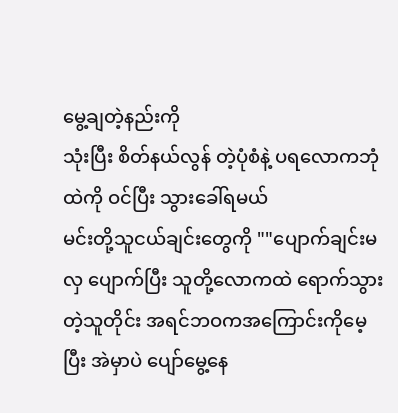မွေ့ချတဲ့နည်းကို
သုံးပြီး စိတ်နယ်လွန် တဲ့ပုံစံနဲ့ ပရလောကဘုံထဲကို ဝင်ပြီး သွားခေါ်ရမယ်
မင်းတို့သူငယ်ချင်းတွေကို ""ပျောက်ချင်းမလှ ပျောက်ပြီး သူတို့လောကထဲ ရောက်သွားတဲ့သူတိုင်း အရင်ဘဝကအကြောင်းကိုမေ့ပြီး အဲမှာပဲ ပျော်မွေ့နေ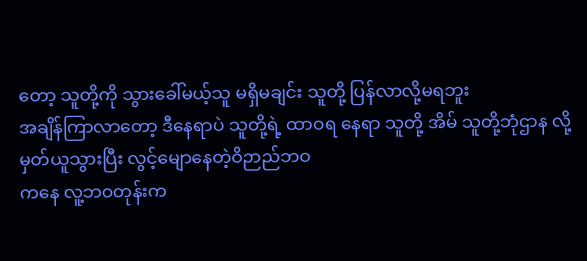တော့ သူတို့ကို သွားခေါ်မယ့်သူ မရှိမချင်း သူတို့ ပြန်လာလို့မရဘူး
အချိန်ကြာလာတော့ ဒီနေရာပဲ သူတို့ရဲ့ ထာဝရ နေရာ သူတို့ အိမ် သူတို့ဘုံဌာန လို့မှတ်ယူသွားပြီး လွင့်မျောနေတဲ့ဝိဉာည်ဘဝ
ကနေ လူ့ဘဝတုန်းက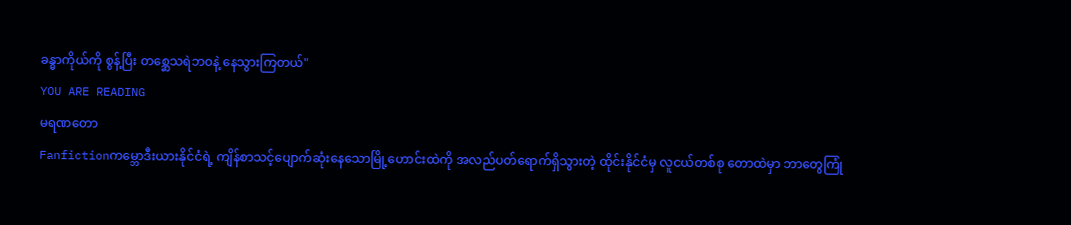ခန္ဓာကိုယ်ကို စွန့်ပြီး တစ္ဆေသရဲဘဝနဲ့ နေသွားကြတယ်"
YOU ARE READING
မရဏတော
Fanfictionကမ္ဘောဒီးယားနိုင်ငံရဲ့ ကျိန်စာသင့်ပျောက်ဆုံးနေသောမြို့ဟောင်းထဲကို အလည်ပတ်ရောက်ရှိသွားတဲ့ ထိုင်းနိုင်ငံမှ လူငယ်တစ်စု တောထဲမှာ ဘာတွေကြုံ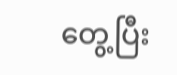တွေ့ပြီး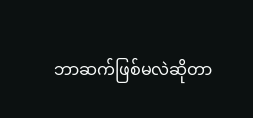ဘာဆက်ဖြစ်မလဲဆိုတာ